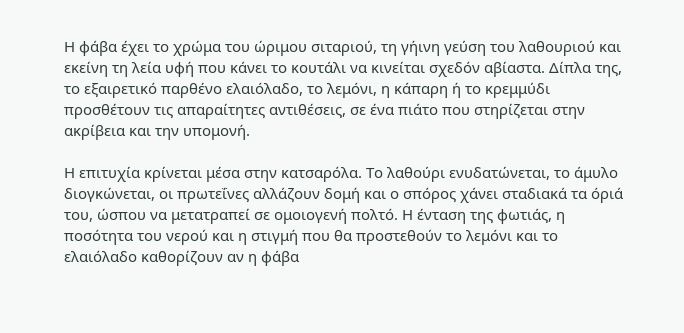Η φάβα έχει το χρώμα του ώριμου σιταριού, τη γήινη γεύση του λαθουριού και εκείνη τη λεία υφή που κάνει το κουτάλι να κινείται σχεδόν αβίαστα. Δίπλα της, το εξαιρετικό παρθένο ελαιόλαδο, το λεμόνι, η κάπαρη ή το κρεμμύδι προσθέτουν τις απαραίτητες αντιθέσεις, σε ένα πιάτο που στηρίζεται στην ακρίβεια και την υπομονή.

Η επιτυχία κρίνεται μέσα στην κατσαρόλα. Το λαθούρι ενυδατώνεται, το άμυλο διογκώνεται, οι πρωτεΐνες αλλάζουν δομή και ο σπόρος χάνει σταδιακά τα όριά του, ώσπου να μετατραπεί σε ομοιογενή πολτό. Η ένταση της φωτιάς, η ποσότητα του νερού και η στιγμή που θα προστεθούν το λεμόνι και το ελαιόλαδο καθορίζουν αν η φάβα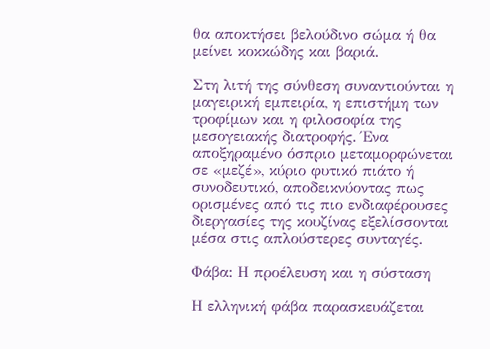θα αποκτήσει βελούδινο σώμα ή θα μείνει κοκκώδης και βαριά.

Στη λιτή της σύνθεση συναντιούνται η μαγειρική εμπειρία, η επιστήμη των τροφίμων και η φιλοσοφία της μεσογειακής διατροφής. Ένα αποξηραμένο όσπριο μεταμορφώνεται σε «μεζέ», κύριο φυτικό πιάτο ή συνοδευτικό, αποδεικνύοντας πως ορισμένες από τις πιο ενδιαφέρουσες διεργασίες της κουζίνας εξελίσσονται μέσα στις απλούστερες συνταγές.

Φάβα: Η προέλευση και η σύσταση

Η ελληνική φάβα παρασκευάζεται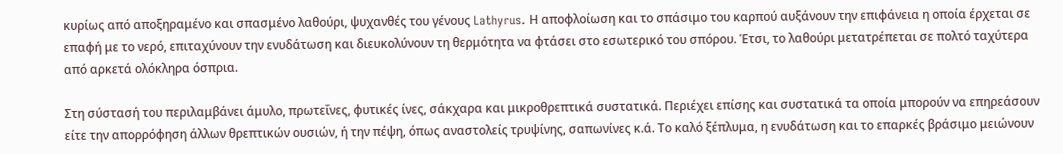κυρίως από αποξηραμένο και σπασμένο λαθούρι, ψυχανθές του γένους Lathyrus. Η αποφλοίωση και το σπάσιμο του καρπού αυξάνουν την επιφάνεια η οποία έρχεται σε επαφή με το νερό, επιταχύνουν την ενυδάτωση και διευκολύνουν τη θερμότητα να φτάσει στο εσωτερικό του σπόρου. Έτσι, το λαθούρι μετατρέπεται σε πολτό ταχύτερα από αρκετά ολόκληρα όσπρια.

Στη σύστασή του περιλαμβάνει άμυλο, πρωτεΐνες, φυτικές ίνες, σάκχαρα και μικροθρεπτικά συστατικά. Περιέχει επίσης και συστατικά τα οποία μπορούν να επηρεάσουν είτε την απορρόφηση άλλων θρεπτικών ουσιών, ή την πέψη, όπως αναστολείς τρυψίνης, σαπωνίνες κ.ά. Το καλό ξέπλυμα, η ενυδάτωση και το επαρκές βράσιμο μειώνουν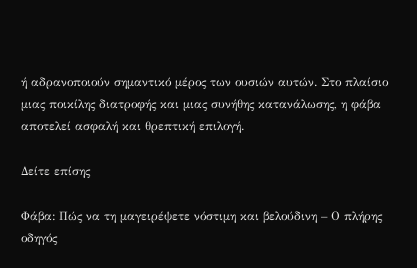ή αδρανοποιούν σημαντικό μέρος των ουσιών αυτών. Στο πλαίσιο μιας ποικίλης διατροφής και μιας συνήθης κατανάλωσης, η φάβα αποτελεί ασφαλή και θρεπτική επιλογή.

Δείτε επίσης

Φάβα: Πώς να τη μαγειρέψετε νόστιμη και βελούδινη – Ο πλήρης οδηγός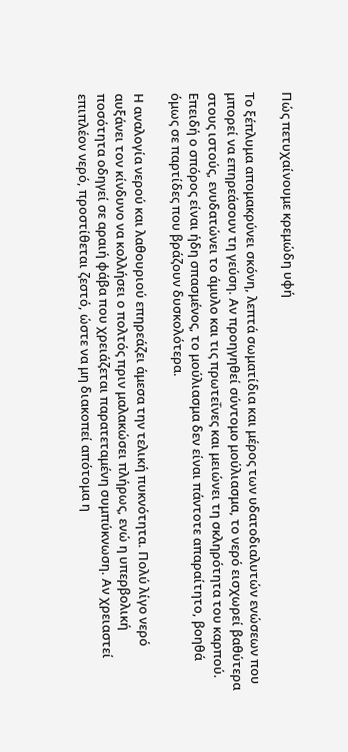Πώς πετυχαίνουμε κρεμώδη υφή

Το ξέπλυμα απομακρύνει σκόνη, λεπτά σωματίδια και μέρος των υδατοδιαλυτών ενώσεων που μπορεί να επηρεάσουν τη γεύση. Αν προηγηθεί σύντομο μούλιασμα, το νερό εισχωρεί βαθύτερα στους ιστούς, ενυδατώνει το άμυλο και τις πρωτεΐνες και μειώνει τη σκληρότητα του καρπού. Επειδή ο σπόρος είναι ήδη σπασμένος, το μούλιασμα δεν είναι πάντοτε απαραίτητο, βοηθά όμως σε παρτίδες που βράζουν δυσκολότερα.

Η αναλογία νερού και λαθουριού επηρεάζει άμεσα την τελική πυκνότητα. Πολύ λίγο νερό αυξάνει τον κίνδυνο να κολλήσει ο πολτός πριν μαλακώσει πλήρως, ενώ η υπερβολική ποσότητα οδηγεί σε αραιή φάβα που χρειάζεται παρατεταμένη συμπύκνωση. Αν χρειαστεί επιπλέον νερό, προστίθεται ζεστό, ώστε να μη διακοπεί απότομα η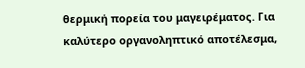θερμική πορεία του μαγειρέματος. Για καλύτερο οργανοληπτικό αποτέλεσμα,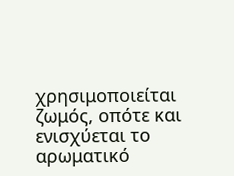χρησιμοποιείται ζωμός, οπότε και ενισχύεται το αρωματικό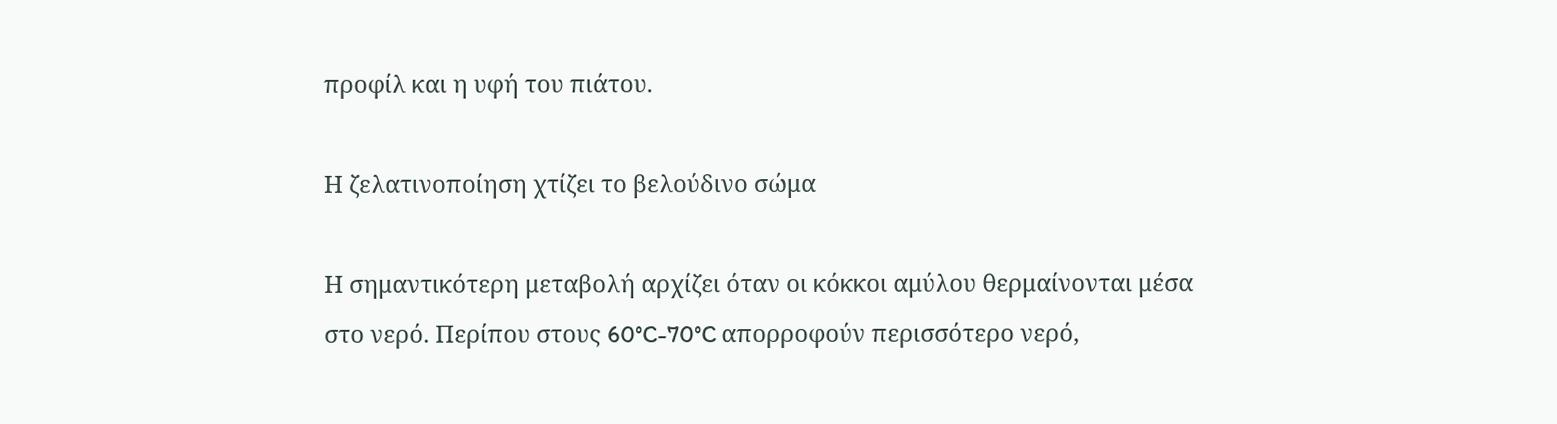προφίλ και η υφή του πιάτου.

Η ζελατινοποίηση χτίζει το βελούδινο σώμα

Η σημαντικότερη μεταβολή αρχίζει όταν οι κόκκοι αμύλου θερμαίνονται μέσα στο νερό. Περίπου στους 60°C-70°C απορροφούν περισσότερο νερό,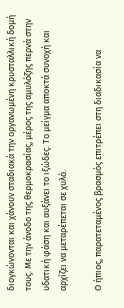διογκώνονται και χάνουν σταδιακά την οργανωμένη κρυσταλλική δομή τους. Με την άνοδο της θερμοκρασίας, μέρος της αμυλόζης περνά στην υδατική φάση και αυξάνει το ιξώδες. Το μείγμα αποκτά συνοχή και αρχίζει να μεταρέπεται σε χυλό.

Ο ήπιος, παρατεταμένος βρασμός επιτρέπει στη διαδικασία να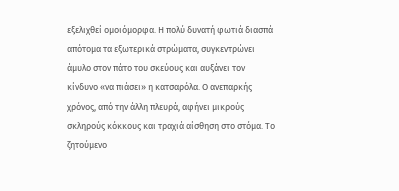εξελιχθεί ομοιόμορφα. Η πολύ δυνατή φωτιά διασπά απότομα τα εξωτερικά στρώματα, συγκεντρώνει άμυλο στον πάτο του σκεύους και αυξάνει τον κίνδυνο «να πιάσει» η κατσαρόλα. Ο ανεπαρκής χρόνος, από την άλλη πλευρά, αφήνει μικρούς σκληρούς κόκκους και τραχιά αίσθηση στο στόμα. Το ζητούμενο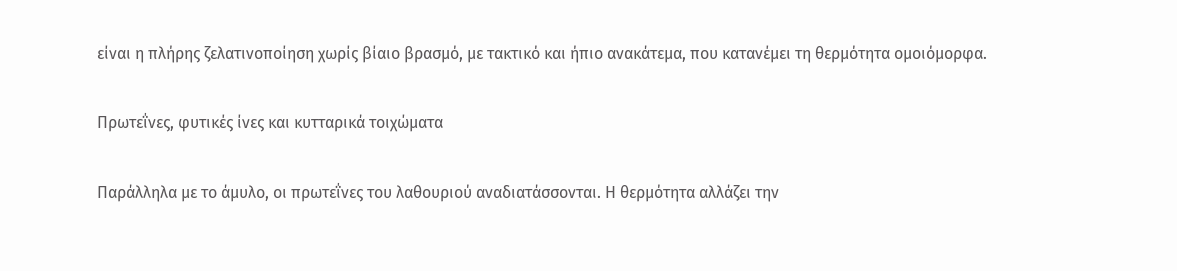είναι η πλήρης ζελατινοποίηση χωρίς βίαιο βρασμό, με τακτικό και ήπιο ανακάτεμα, που κατανέμει τη θερμότητα ομοιόμορφα.

Πρωτεΐνες, φυτικές ίνες και κυτταρικά τοιχώματα

Παράλληλα με το άμυλο, οι πρωτεΐνες του λαθουριού αναδιατάσσονται. Η θερμότητα αλλάζει την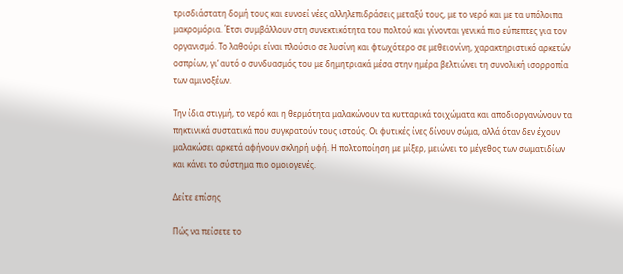τρισδιάστατη δομή τους και ευνοεί νέες αλληλεπιδράσεις μεταξύ τους, με το νερό και με τα υπόλοιπα μακρομόρια. Έτσι συμβάλλουν στη συνεκτικότητα του πολτού και γίνονται γενικά πιο εύπεπτες για τον οργανισμό. Το λαθούρι είναι πλούσιο σε λυσίνη και φτωχότερο σε μεθειονίνη, χαρακτηριστικό αρκετών οσπρίων, γι’ αυτό ο συνδυασμός του με δημητριακά μέσα στην ημέρα βελτιώνει τη συνολική ισορροπία των αμινοξέων.

Την ίδια στιγμή, το νερό και η θερμότητα μαλακώνουν τα κυτταρικά τοιχώματα και αποδιοργανώνουν τα πηκτινικά συστατικά που συγκρατούν τους ιστούς. Οι φυτικές ίνες δίνουν σώμα, αλλά όταν δεν έχουν μαλακώσει αρκετά αφήνουν σκληρή υφή. Η πολτοποίηση με μίξερ, μειώνει το μέγεθος των σωματιδίων και κάνει το σύστημα πιο ομοιογενές.

Δείτε επίσης

Πώς να πείσετε το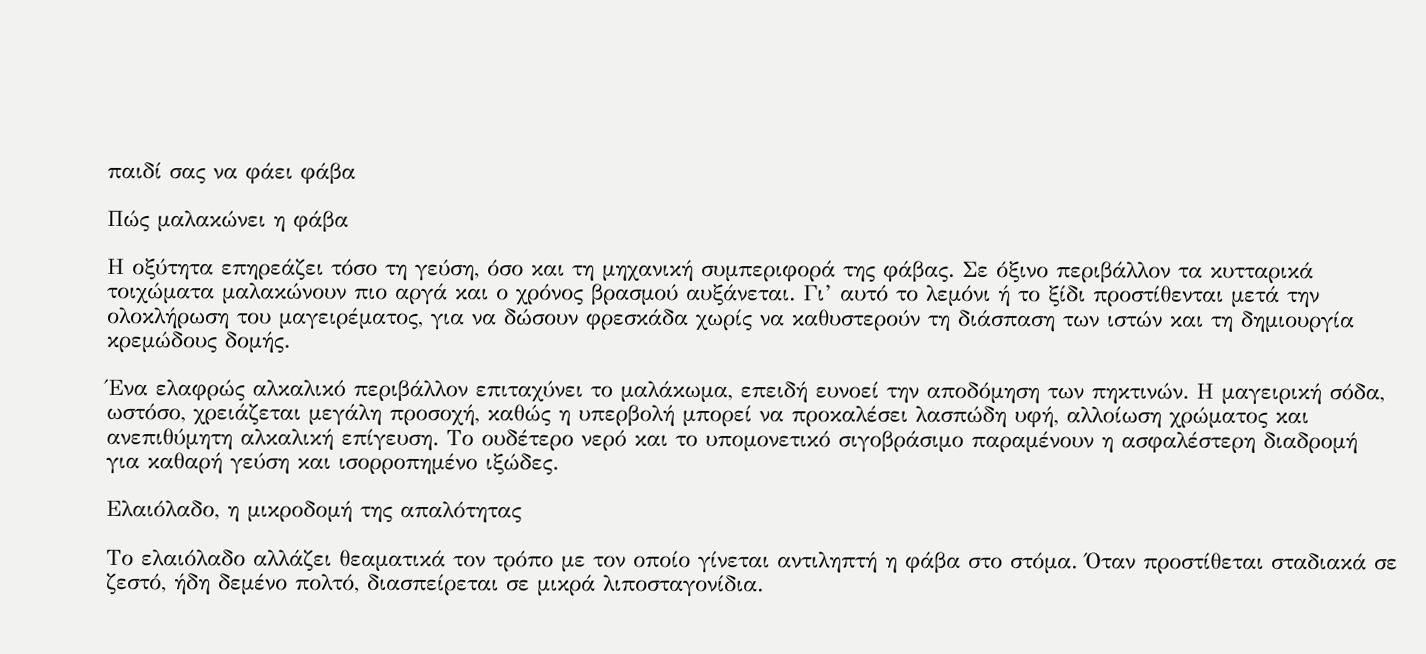παιδί σας να φάει φάβα

Πώς μαλακώνει η φάβα

Η οξύτητα επηρεάζει τόσο τη γεύση, όσο και τη μηχανική συμπεριφορά της φάβας. Σε όξινο περιβάλλον τα κυτταρικά τοιχώματα μαλακώνουν πιο αργά και ο χρόνος βρασμού αυξάνεται. Γι’ αυτό το λεμόνι ή το ξίδι προστίθενται μετά την ολοκλήρωση του μαγειρέματος, για να δώσουν φρεσκάδα χωρίς να καθυστερούν τη διάσπαση των ιστών και τη δημιουργία κρεμώδους δομής.

Ένα ελαφρώς αλκαλικό περιβάλλον επιταχύνει το μαλάκωμα, επειδή ευνοεί την αποδόμηση των πηκτινών. Η μαγειρική σόδα, ωστόσο, χρειάζεται μεγάλη προσοχή, καθώς η υπερβολή μπορεί να προκαλέσει λασπώδη υφή, αλλοίωση χρώματος και ανεπιθύμητη αλκαλική επίγευση. Το ουδέτερο νερό και το υπομονετικό σιγοβράσιμο παραμένουν η ασφαλέστερη διαδρομή για καθαρή γεύση και ισορροπημένο ιξώδες.

Ελαιόλαδο, η μικροδομή της απαλότητας

Το ελαιόλαδο αλλάζει θεαματικά τον τρόπο με τον οποίο γίνεται αντιληπτή η φάβα στο στόμα. Όταν προστίθεται σταδιακά σε ζεστό, ήδη δεμένο πολτό, διασπείρεται σε μικρά λιποσταγονίδια.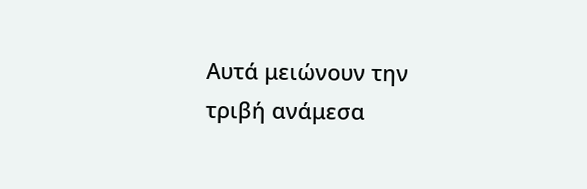Αυτά μειώνουν την τριβή ανάμεσα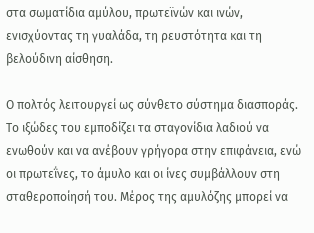στα σωματίδια αμύλου, πρωτεϊνών και ινών, ενισχύοντας τη γυαλάδα, τη ρευστότητα και τη βελούδινη αίσθηση.

Ο πολτός λειτουργεί ως σύνθετο σύστημα διασποράς. Το ιξώδες του εμποδίζει τα σταγονίδια λαδιού να ενωθούν και να ανέβουν γρήγορα στην επιφάνεια, ενώ οι πρωτεΐνες, το άμυλο και οι ίνες συμβάλλουν στη σταθεροποίησή του. Μέρος της αμυλόζης μπορεί να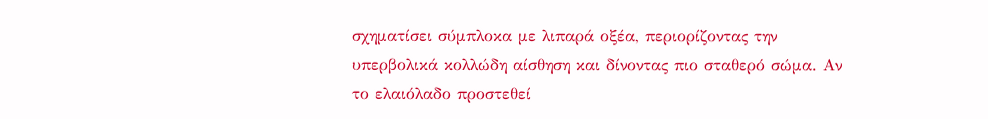σχηματίσει σύμπλοκα με λιπαρά οξέα, περιορίζοντας την υπερβολικά κολλώδη αίσθηση και δίνοντας πιο σταθερό σώμα. Αν το ελαιόλαδο προστεθεί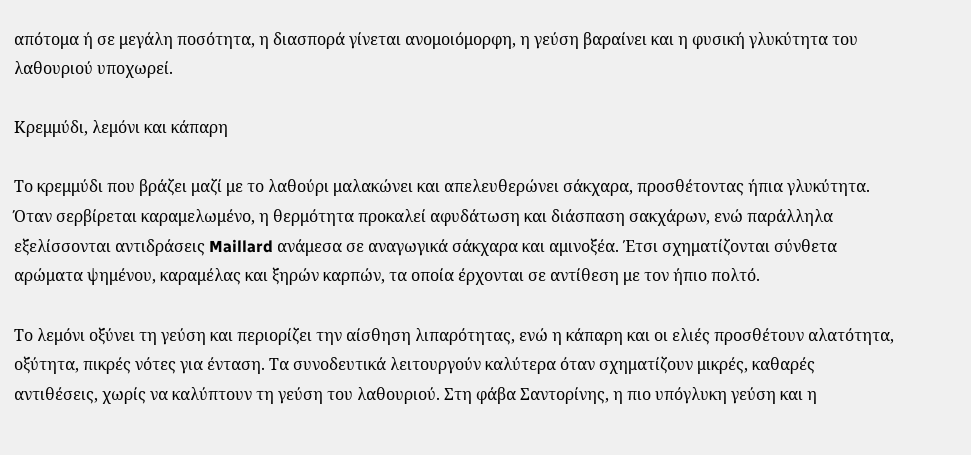απότομα ή σε μεγάλη ποσότητα, η διασπορά γίνεται ανομοιόμορφη, η γεύση βαραίνει και η φυσική γλυκύτητα του λαθουριού υποχωρεί.

Κρεμμύδι, λεμόνι και κάπαρη

Το κρεμμύδι που βράζει μαζί με το λαθούρι μαλακώνει και απελευθερώνει σάκχαρα, προσθέτοντας ήπια γλυκύτητα. Όταν σερβίρεται καραμελωμένο, η θερμότητα προκαλεί αφυδάτωση και διάσπαση σακχάρων, ενώ παράλληλα εξελίσσονται αντιδράσεις Maillard ανάμεσα σε αναγωγικά σάκχαρα και αμινοξέα. Έτσι σχηματίζονται σύνθετα αρώματα ψημένου, καραμέλας και ξηρών καρπών, τα οποία έρχονται σε αντίθεση με τον ήπιο πολτό.

Το λεμόνι οξύνει τη γεύση και περιορίζει την αίσθηση λιπαρότητας, ενώ η κάπαρη και οι ελιές προσθέτουν αλατότητα, οξύτητα, πικρές νότες για ένταση. Τα συνοδευτικά λειτουργούν καλύτερα όταν σχηματίζουν μικρές, καθαρές αντιθέσεις, χωρίς να καλύπτουν τη γεύση του λαθουριού. Στη φάβα Σαντορίνης, η πιο υπόγλυκη γεύση και η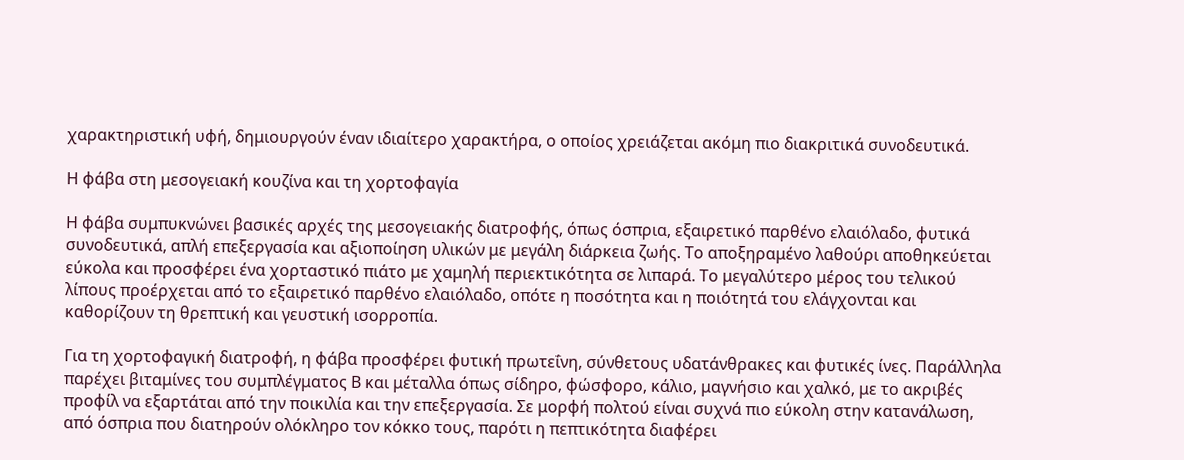χαρακτηριστική υφή, δημιουργούν έναν ιδιαίτερο χαρακτήρα, ο οποίος χρειάζεται ακόμη πιο διακριτικά συνοδευτικά.

Η φάβα στη μεσογειακή κουζίνα και τη χορτοφαγία

Η φάβα συμπυκνώνει βασικές αρχές της μεσογειακής διατροφής, όπως όσπρια, εξαιρετικό παρθένο ελαιόλαδο, φυτικά συνοδευτικά, απλή επεξεργασία και αξιοποίηση υλικών με μεγάλη διάρκεια ζωής. Το αποξηραμένο λαθούρι αποθηκεύεται εύκολα και προσφέρει ένα χορταστικό πιάτο με χαμηλή περιεκτικότητα σε λιπαρά. Το μεγαλύτερο μέρος του τελικού λίπους προέρχεται από το εξαιρετικό παρθένο ελαιόλαδο, οπότε η ποσότητα και η ποιότητά του ελάγχονται και καθορίζουν τη θρεπτική και γευστική ισορροπία.

Για τη χορτοφαγική διατροφή, η φάβα προσφέρει φυτική πρωτεΐνη, σύνθετους υδατάνθρακες και φυτικές ίνες. Παράλληλα παρέχει βιταμίνες του συμπλέγματος Β και μέταλλα όπως σίδηρο, φώσφορο, κάλιο, μαγνήσιο και χαλκό, με το ακριβές προφίλ να εξαρτάται από την ποικιλία και την επεξεργασία. Σε μορφή πολτού είναι συχνά πιο εύκολη στην κατανάλωση, από όσπρια που διατηρούν ολόκληρο τον κόκκο τους, παρότι η πεπτικότητα διαφέρει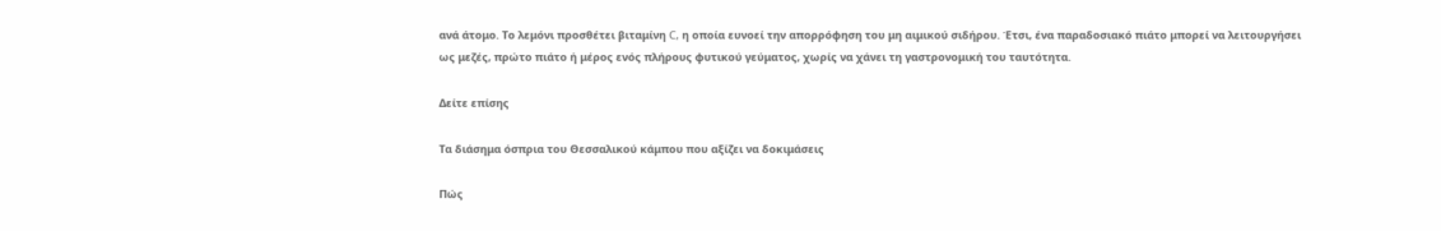ανά άτομο. Το λεμόνι προσθέτει βιταμίνη C, η οποία ευνοεί την απορρόφηση του μη αιμικού σιδήρου. Έτσι, ένα παραδοσιακό πιάτο μπορεί να λειτουργήσει ως μεζές, πρώτο πιάτο ή μέρος ενός πλήρους φυτικού γεύματος, χωρίς να χάνει τη γαστρονομική του ταυτότητα.

Δείτε επίσης

Τα διάσημα όσπρια του Θεσσαλικού κάμπου που αξίζει να δοκιμάσεις

Πώς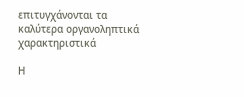επιτυγχάνονται τα καλύτερα οργανοληπτικά χαρακτηριστικά

Η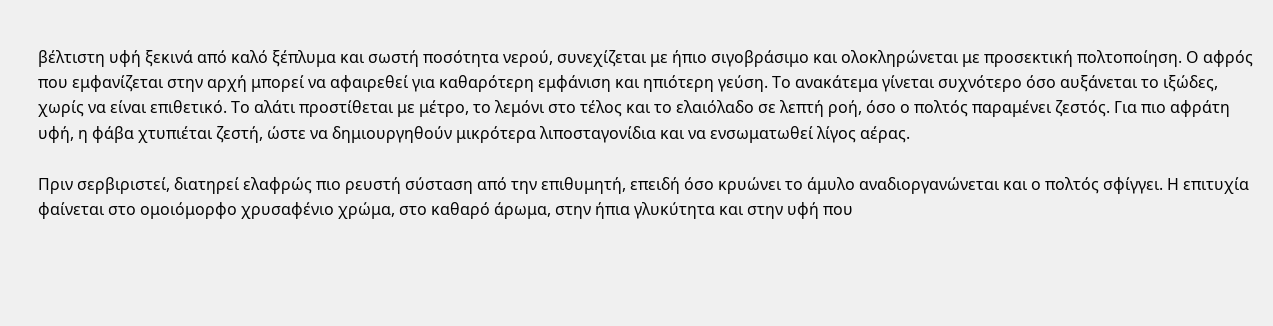βέλτιστη υφή ξεκινά από καλό ξέπλυμα και σωστή ποσότητα νερού, συνεχίζεται με ήπιο σιγοβράσιμο και ολοκληρώνεται με προσεκτική πολτοποίηση. Ο αφρός που εμφανίζεται στην αρχή μπορεί να αφαιρεθεί για καθαρότερη εμφάνιση και ηπιότερη γεύση. Το ανακάτεμα γίνεται συχνότερο όσο αυξάνεται το ιξώδες, χωρίς να είναι επιθετικό. Το αλάτι προστίθεται με μέτρο, το λεμόνι στο τέλος και το ελαιόλαδο σε λεπτή ροή, όσο ο πολτός παραμένει ζεστός. Για πιο αφράτη υφή, η φάβα χτυπιέται ζεστή, ώστε να δημιουργηθούν μικρότερα λιποσταγονίδια και να ενσωματωθεί λίγος αέρας.

Πριν σερβιριστεί, διατηρεί ελαφρώς πιο ρευστή σύσταση από την επιθυμητή, επειδή όσο κρυώνει το άμυλο αναδιοργανώνεται και ο πολτός σφίγγει. Η επιτυχία φαίνεται στο ομοιόμορφο χρυσαφένιο χρώμα, στο καθαρό άρωμα, στην ήπια γλυκύτητα και στην υφή που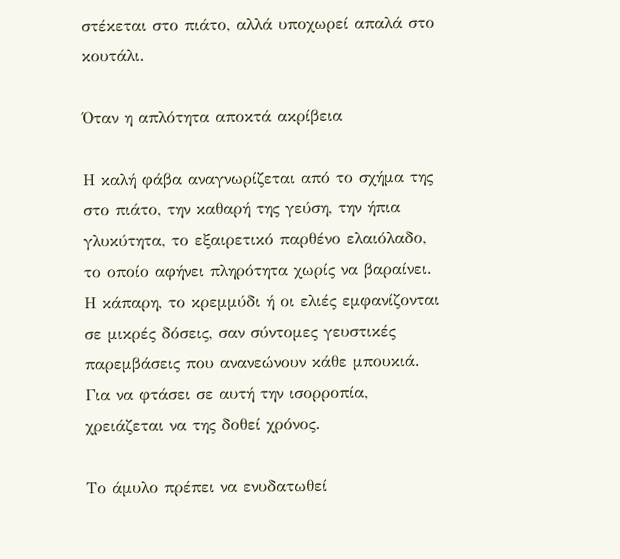στέκεται στο πιάτο, αλλά υποχωρεί απαλά στο κουτάλι.

Όταν η απλότητα αποκτά ακρίβεια

Η καλή φάβα αναγνωρίζεται από το σχήμα της στο πιάτο, την καθαρή της γεύση, την ήπια γλυκύτητα, το εξαιρετικό παρθένο ελαιόλαδο, το οποίο αφήνει πληρότητα χωρίς να βαραίνει. Η κάπαρη, το κρεμμύδι ή οι ελιές εμφανίζονται σε μικρές δόσεις, σαν σύντομες γευστικές παρεμβάσεις που ανανεώνουν κάθε μπουκιά. Για να φτάσει σε αυτή την ισορροπία, χρειάζεται να της δοθεί χρόνος.

Το άμυλο πρέπει να ενυδατωθεί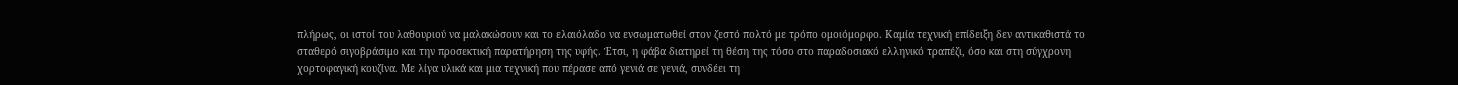πλήρως, οι ιστοί του λαθουριού να μαλακώσουν και το ελαιόλαδο να ενσωματωθεί στον ζεστό πολτό με τρόπο ομοιόμορφο. Καμία τεχνική επίδειξη δεν αντικαθιστά το σταθερό σιγοβράσιμο και την προσεκτική παρατήρηση της υφής. Έτσι, η φάβα διατηρεί τη θέση της τόσο στο παραδοσιακό ελληνικό τραπέζι, όσο και στη σύγχρονη χορτοφαγική κουζίνα. Με λίγα υλικά και μια τεχνική που πέρασε από γενιά σε γενιά, συνδέει τη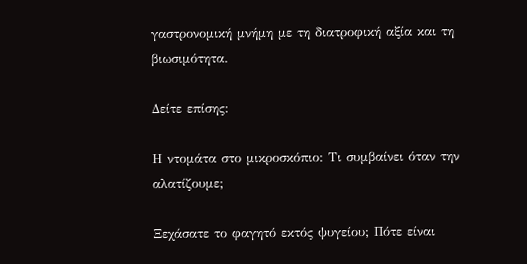γαστρονομική μνήμη με τη διατροφική αξία και τη βιωσιμότητα.

Δείτε επίσης:

Η ντομάτα στο μικροσκόπιο: Τι συμβαίνει όταν την αλατίζουμε;

Ξεχάσατε το φαγητό εκτός ψυγείου; Πότε είναι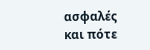ασφαλές και πότε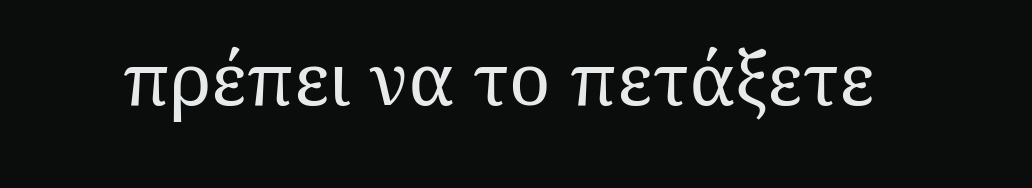πρέπει να το πετάξετε